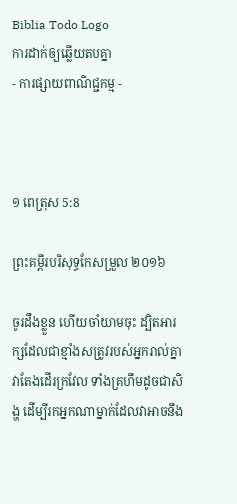Biblia Todo Logo
ការដាក់ឲ្យឆ្លើយតបគ្នា
- ការផ្សាយពាណិជ្ជកម្ម -



១ ពេត្រុស 5:8

ព្រះគម្ពីរបរិសុទ្ធកែសម្រួល ២០១៦

ចូរដឹងខ្លួន ហើយចាំយាមចុះ ដ្បិតអារក្សដែលជាខ្មាំងសត្រូវរបស់អ្នករាល់គ្នា វាតែងដើរក្រវែល ទាំងគ្រហឹមដូចជាសិង្ហ ដើម្បីរកអ្នកណាម្នាក់ដែលវាអាចនឹង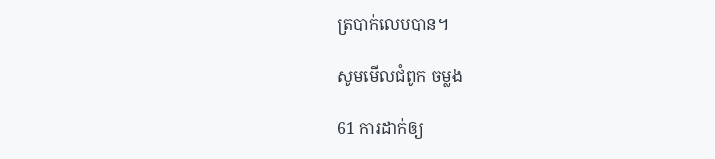ត្របាក់លេបបាន។

សូមមើលជំពូក ចម្លង

61 ការដាក់ឲ្យ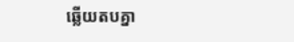ឆ្លើយតបគ្នា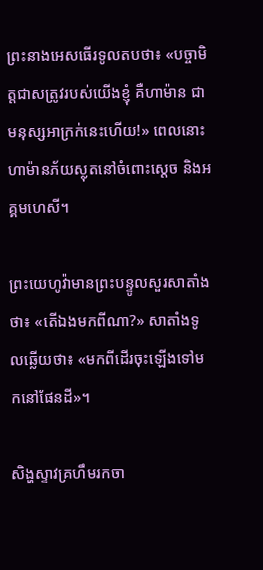ព្រះនាងអេសធើរទូលតបថា៖ «បច្ចាមិត្តជាសត្រូវរបស់យើងខ្ញុំ គឺហាម៉ាន ជាមនុស្សអា‌ក្រក់នេះហើយ!» ពេលនោះ ហាម៉ានភ័យស្លុតនៅចំពោះស្តេច និងអគ្គ‌មហេសី។

ព្រះ‌យេហូវ៉ាមានព្រះ‌បន្ទូលសួរសាតាំងថា៖ «តើឯងមកពីណា?» សាតាំងទូលឆ្លើយថា៖ «មកពីដើរចុះឡើងទៅមកនៅផែនដី»។

សិង្ហស្ទាវគ្រហឹមរកចា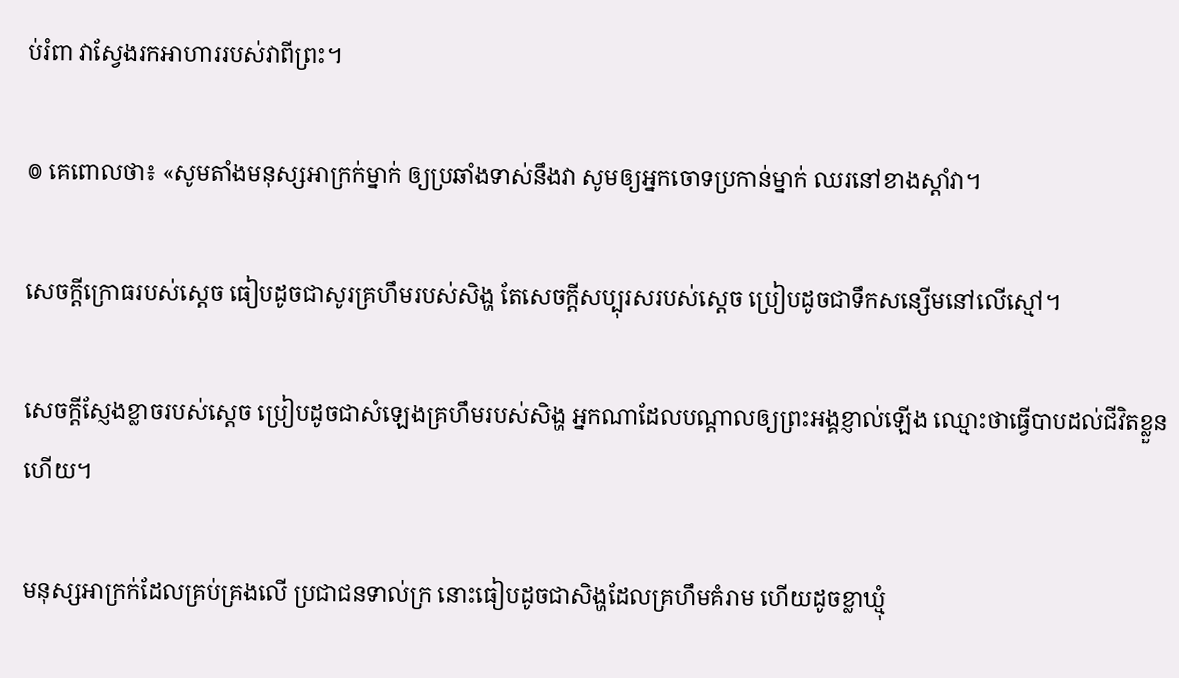ប់រំពា វាស្វែងរកអាហាររបស់វាពីព្រះ។

៙ គេពោលថា៖ «សូមតាំងមនុស្សអាក្រក់ម្នាក់ ឲ្យប្រឆាំងទាស់នឹងវា សូមឲ្យអ្នកចោទប្រកាន់ម្នាក់ ឈរនៅខាងស្តាំវា។

សេចក្ដីក្រោធរបស់ស្តេច ធៀបដូចជាសូរគ្រហឹមរបស់សិង្ហ តែសេចក្ដីសប្បុរសរបស់ស្ដេច ប្រៀបដូចជាទឹកសន្សើមនៅលើស្មៅ។

សេចក្ដីស្ញែងខ្លាចរបស់ស្តេច ប្រៀបដូចជាសំឡេងគ្រហឹមរបស់សិង្ហ អ្នកណាដែលបណ្ដាលឲ្យព្រះ‌អង្គខ្ញាល់ឡើង ឈ្មោះថាធ្វើបាបដល់ជីវិតខ្លួនហើយ។

មនុស្សអាក្រក់ដែលគ្រប់‌គ្រងលើ ប្រជាជនទាល់ក្រ នោះធៀបដូចជាសិង្ហដែលគ្រហឹមគំរាម ហើយដូចខ្លាឃ្មុំ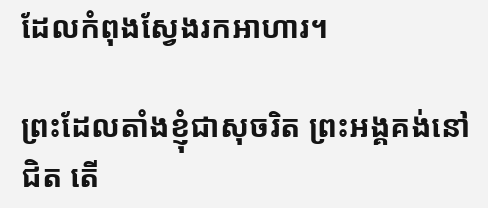ដែលកំពុងស្វែងរកអាហារ។

ព្រះដែលតាំងខ្ញុំជាសុចរិត ព្រះ‌អង្គគង់នៅជិត តើ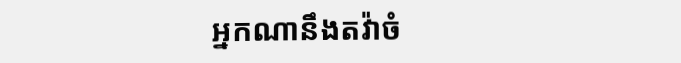អ្នកណានឹងតវ៉ាចំ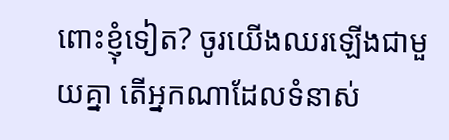ពោះខ្ញុំទៀត? ចូរយើងឈរឡើងជា‌មួយគ្នា តើអ្នកណាដែលទំនាស់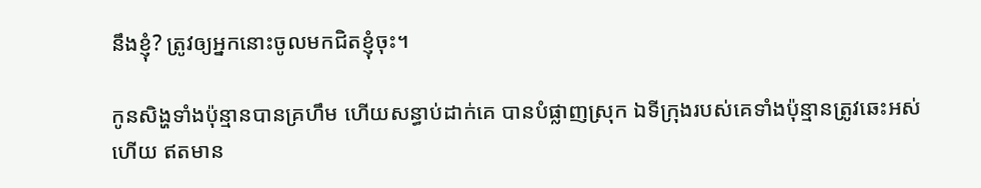នឹងខ្ញុំ? ត្រូវឲ្យអ្នកនោះចូលមកជិតខ្ញុំចុះ។

កូនសិង្ហទាំងប៉ុន្មានបានគ្រហឹម ហើយសន្ធាប់ដាក់គេ បានបំផ្លាញស្រុក ឯទីក្រុងរបស់គេទាំងប៉ុន្មានត្រូវឆេះអស់ហើយ ឥតមាន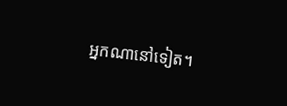អ្នកណានៅទៀត។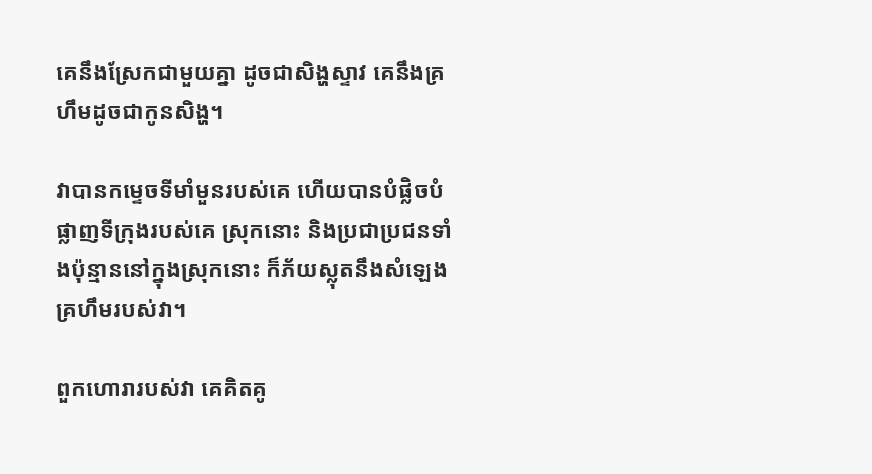គេនឹងស្រែកជា‌មួយគ្នា ដូចជាសិង្ហស្ទាវ គេនឹងគ្រហឹមដូចជាកូនសិង្ហ។

វាបានកម្ទេចទីមាំមួនរបស់គេ ហើយបានបំផ្លិចបំផ្លាញទីក្រុងរបស់គេ ស្រុកនោះ និងប្រជាប្រជនទាំងប៉ុន្មាននៅក្នុងស្រុកនោះ ក៏ភ័យស្លុតនឹងសំឡេងគ្រហឹមរបស់វា។

ពួកហោរារបស់វា គេគិត‌គូ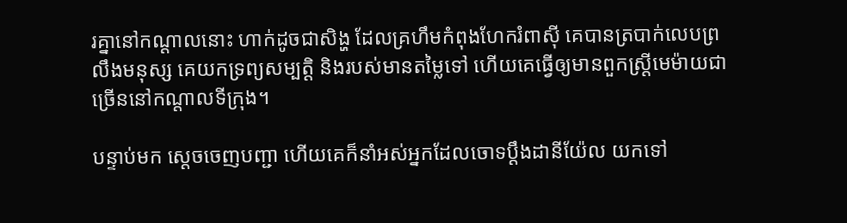រគ្នានៅកណ្ដាលនោះ ហាក់ដូចជាសិង្ហ ដែលគ្រហឹមកំពុងហែករំពាស៊ី គេបានត្របាក់លេបព្រលឹងមនុស្ស គេយកទ្រព្យ‌សម្បត្តិ និងរបស់មានតម្លៃទៅ ហើយគេធ្វើឲ្យមានពួកស្ត្រីមេម៉ាយជាច្រើននៅកណ្ដាលទីក្រុង។

បន្ទាប់មក ស្ដេចចេញបញ្ជា ហើយគេក៏នាំអស់អ្នកដែលចោទប្ដឹងដានី‌យ៉ែល យកទៅ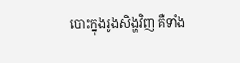បោះក្នុងរូងសិង្ហវិញ គឺទាំង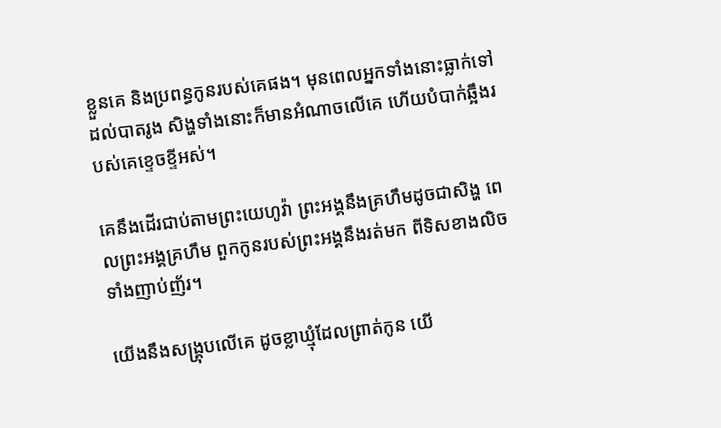ខ្លួនគេ និងប្រពន្ធកូនរបស់គេផង។ មុនពេលអ្នកទាំងនោះធ្លាក់ទៅដល់បាតរូង សិង្ហទាំង‌នោះក៏មានអំណាចលើគេ ហើយបំបាក់ឆ្អឹងរបស់គេខ្ទេច‌ខ្ទីអស់។

គេនឹងដើរជាប់តាមព្រះ‌យេហូវ៉ា ព្រះ‌អង្គនឹងគ្រហឹមដូចជាសិង្ហ ពេលព្រះ‌អង្គគ្រហឹម ពួកកូនរបស់ព្រះ‌អង្គនឹងរត់មក ពីទិសខាងលិចទាំងញាប់‌ញ័រ។

យើងនឹងសង្រ្គុបលើគេ ដូចខ្លាឃ្មុំដែលព្រាត់កូន យើ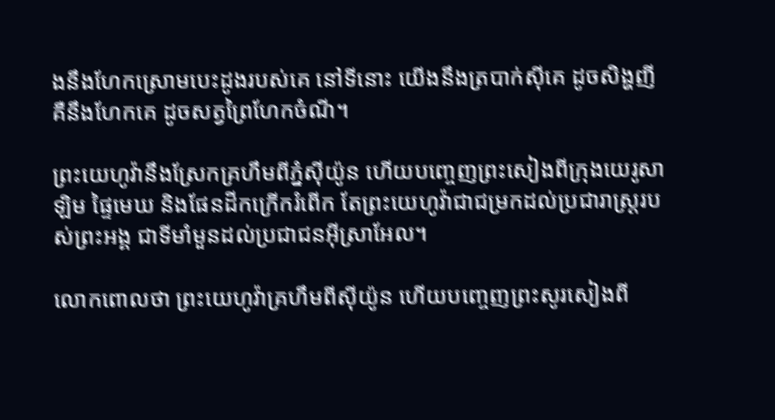ងនឹងហែកស្រោមបេះដូងរបស់គេ នៅទីនោះ យើងនឹងត្របាក់ស៊ីគេ ដូចសិង្ហញី គឺនឹងហែកគេ ដូចសត្វព្រៃហែកចំណី។

ព្រះ‌យេហូវ៉ានឹងស្រែកគ្រហឹមពីភ្នំស៊ីយ៉ូន ហើយបញ្ចេញព្រះ‌សៀងពីក្រុងយេរូ‌សាឡិម ផ្ទៃមេឃ និងផែន‌ដីកក្រើករំពើក តែព្រះ‌យេហូវ៉ាជាជម្រកដល់ប្រជា‌រាស្ត្ររបស់ព្រះ‌អង្គ ជាទីមាំ‌មួនដល់ប្រជា‌ជនអ៊ីស្រា‌អែល។

លោកពោលថា ព្រះ‌យេហូវ៉ាគ្រហឹមពីស៊ីយ៉ូន ហើយបញ្ចេញព្រះ‌សូរ‌សៀងពី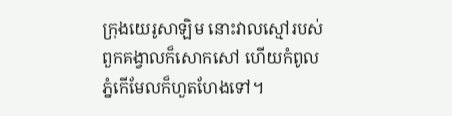ក្រុងយេរូ‌សាឡិម នោះវាលស្មៅរបស់ពួកគង្វាលក៏សោកសៅ ហើយកំពូលភ្នំកើមែលក៏ហួតហែងទៅ។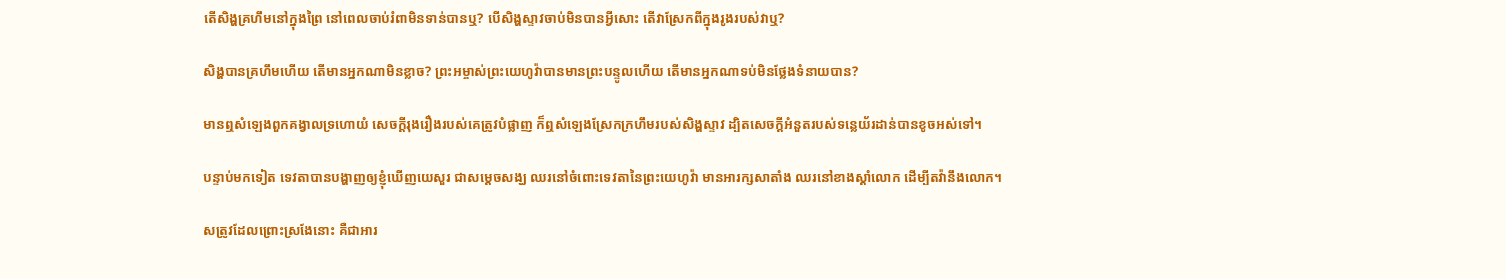តើសិង្ហគ្រហឹមនៅក្នុងព្រៃ នៅពេលចាប់រំពាមិនទាន់បានឬ? បើសិង្ហស្ទាវចាប់មិនបានអ្វីសោះ តើវាស្រែកពីក្នុងរូងរបស់វាឬ?

សិង្ហបានគ្រហឹមហើយ តើមានអ្នកណាមិនខ្លាច? ព្រះ‌អម្ចាស់ព្រះ‌យេហូវ៉ាបានមានព្រះ‌បន្ទូលហើយ តើមានអ្នកណាទប់មិនថ្លែងទំនាយបាន?

មានឮសំឡេងពួកគង្វាលទ្រហោយំ សេចក្ដីរុងរឿងរបស់គេត្រូវបំផ្លាញ ក៏ឮសំឡេងស្រែកក្រហឹមរបស់សិង្ហស្ទាវ ដ្បិតសេចក្ដីអំនួតរបស់ទន្លេយ័រដាន់បានខូច‌អស់ទៅ។

បន្ទាប់មកទៀត ទេវតាបានបង្ហាញឲ្យខ្ញុំឃើញយេសួរ ជាសម្ដេចសង្ឃ ឈរនៅចំពោះទេវតានៃព្រះ‌យេហូវ៉ា មានអារក្សសាតាំង ឈរនៅខាងស្តាំលោក ដើម្បីតវ៉ានឹងលោក។

សត្រូវដែលព្រោះស្រងែនោះ គឺជាអារ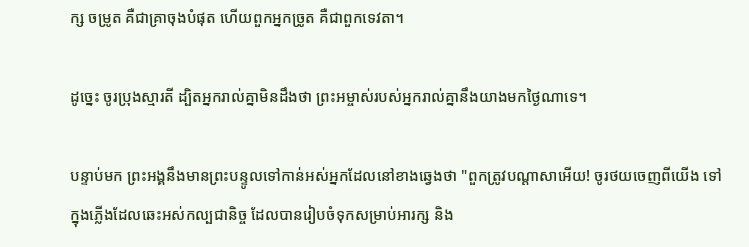ក្ស ចម្រូត គឺជាគ្រាចុងបំផុត ហើយពួកអ្នកច្រូត គឺជាពួកទេវតា។

ដូច្នេះ ចូរប្រុងស្មារតី ដ្បិតអ្នករាល់គ្នាមិនដឹងថា ព្រះ‌អម្ចាស់របស់អ្នករាល់គ្នានឹងយាងមកថ្ងៃណាទេ។

បន្ទាប់មក ព្រះ‌អង្គនឹងមានព្រះ‌បន្ទូលទៅកាន់អស់អ្នកដែលនៅខាងឆ្វេងថា "ពួកត្រូវបណ្តាសាអើយ! ចូរថយចេញពីយើង ទៅក្នុងភ្លើងដែលឆេះអស់‌កល្បជានិច្ច ដែលបានរៀបចំទុកសម្រាប់អារក្ស និង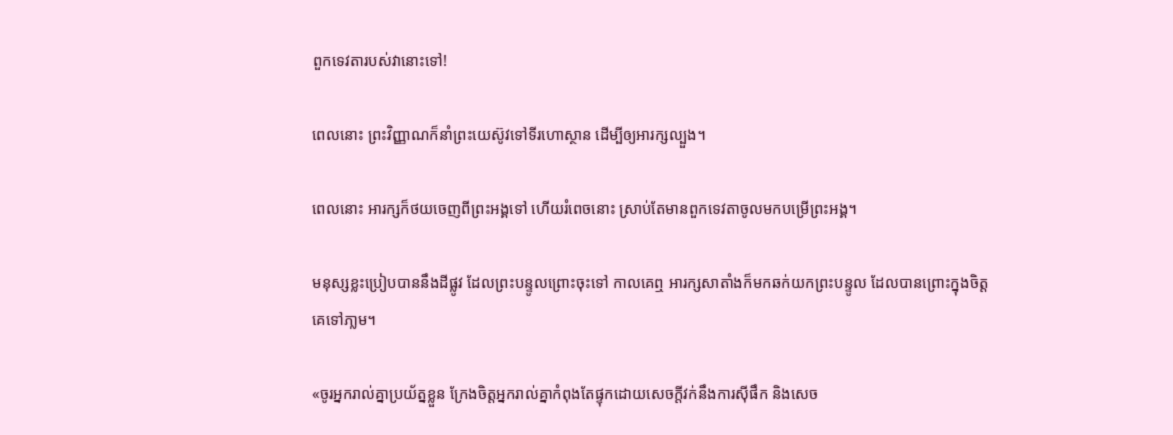ពួកទេវតារបស់វានោះទៅ!

ពេលនោះ ព្រះ‌វិញ្ញាណក៏នាំព្រះ‌យេស៊ូវទៅទីរហោ‌ស្ថាន ដើម្បីឲ្យអារក្សល្បួង។

ពេលនោះ អារក្សក៏ថយចេញពីព្រះ‌អង្គទៅ ហើយរំពេចនោះ ស្រាប់តែមានពួកទេវតាចូលមកបម្រើព្រះ‌អង្គ។

មនុស្សខ្លះប្រៀបបាននឹងដីផ្លូវ ដែលព្រះ‌បន្ទូលព្រោះចុះទៅ កាលគេឮ អារក្ស‌សាតាំងក៏មកឆក់យកព្រះ‌បន្ទូល ដែលបានព្រោះក្នុងចិត្តគេទៅភា្លម។

«ចូរអ្នករាល់គ្នាប្រយ័ត្នខ្លួន ក្រែងចិត្តអ្នករាល់គ្នាកំពុងតែផ្ទុកដោយសេចក្តីវក់នឹងការស៊ីផឹក និងសេច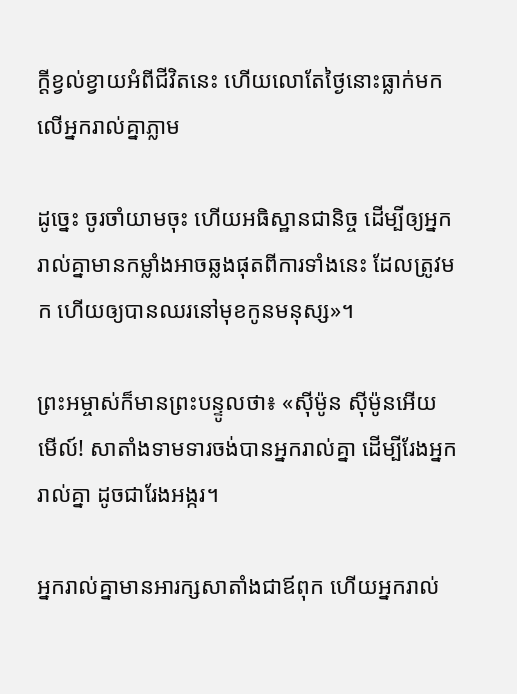ក្តីខ្វល់‌ខ្វាយអំពីជីវិតនេះ ហើយលោតែថ្ងៃនោះធ្លាក់មកលើអ្នករាល់គ្នាភ្លាម

ដូច្នេះ ចូរចាំយាមចុះ ហើយអធិស្ឋានជានិច្ច ដើម្បីឲ្យអ្នករាល់គ្នាមានកម្លាំងអាចឆ្លងផុតពីការទាំងនេះ ដែលត្រូវមក ហើយឲ្យបានឈរនៅមុខកូនមនុស្ស»។

ព្រះ‌អម្ចាស់ក៏មានព្រះ‌បន្ទូលថា៖ «ស៊ីម៉ូន ស៊ីម៉ូនអើយ មើល៍! សាតាំងទាមទារចង់បានអ្នករាល់គ្នា ដើម្បីរែងអ្នករាល់គ្នា ដូចជារែងអង្ករ។

អ្នករាល់គ្នាមានអារក្ស‌សាតាំងជាឪពុក ហើយអ្នករាល់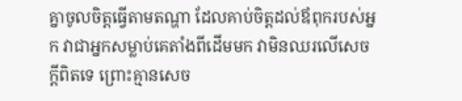គ្នាចូលចិត្តធ្វើតាមតណ្ហា ដែលគាប់ចិត្តដល់ឪពុករបស់អ្នក វាជាអ្នកសម្លាប់គេតាំងពីដើមមក វាមិនឈរលើសេចក្តីពិតទេ ព្រោះគ្មានសេច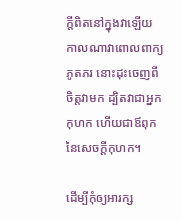ក្តីពិតនៅក្នុងវាឡើយ កាលណាវាពោលពាក្យភូត‌ភរ នោះដុះចេញពីចិត្តវាមក ដ្បិតវាជាអ្នកកុហក ហើយជាឪពុកនៃសេចក្តីកុហក។

ដើម្បីកុំឲ្យអារក្ស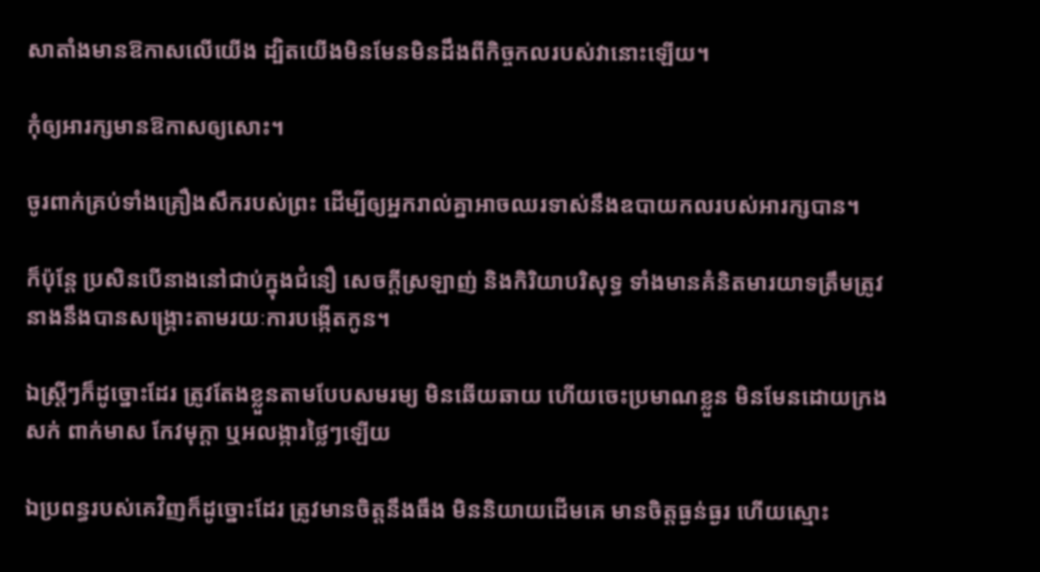សាតាំងមានឱកាសលើយើង ដ្បិតយើងមិនមែនមិនដឹងពីកិច្ច‌កលរបស់វានោះឡើយ។

កុំឲ្យអារក្សមានឱកាសឲ្យសោះ។

ចូរពាក់គ្រប់ទាំងគ្រឿងសឹករបស់ព្រះ ដើម្បីឲ្យអ្នករាល់គ្នាអាចឈរទាស់នឹងឧបាយកលរបស់អារក្សបាន។

ក៏ប៉ុន្ដែ ប្រសិន‌បើនាងនៅជាប់ក្នុងជំនឿ សេចក្ដីស្រឡាញ់ និងកិរិយាបរិសុទ្ធ ទាំងមានគំនិតមារយាទត្រឹមត្រូវ នាងនឹងបានសង្គ្រោះតាមរយៈការបង្កើតកូន។

ឯស្ត្រីៗក៏ដូច្នោះដែរ ត្រូវតែងខ្លួនតាមបែបសមរម្យ មិនឆើយឆាយ ហើយចេះប្រមាណខ្លួន មិនមែនដោយក្រងសក់ ពាក់មាស កែវមុក្តា ឬអលង្ការថ្លៃៗឡើយ

ឯប្រពន្ធរបស់គេវិញក៏ដូច្នោះដែរ ត្រូវមានចិត្តនឹងធឹង មិននិយាយដើមគេ មានចិត្តធ្ងន់‌ធ្ងរ ហើយស្មោះ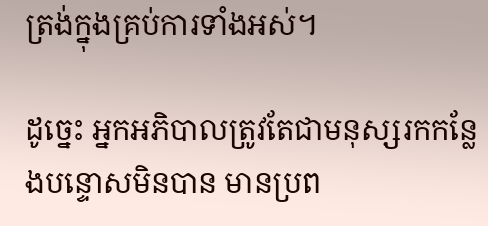ត្រង់ក្នុងគ្រប់ការទាំងអស់។

ដូច្នេះ អ្នកអភិបាលត្រូវតែជាមនុស្សរកកន្លែងបន្ទោសមិនបាន មានប្រព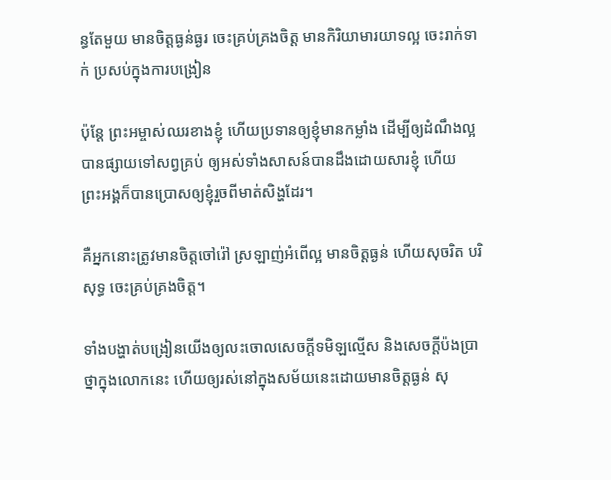ន្ធតែមួយ មានចិត្តធ្ងន់‌ធ្ងរ ចេះគ្រប់គ្រងចិត្ត មានកិរិយាមារយាទល្អ ចេះរាក់ទាក់ ប្រសប់ក្នុងការបង្រៀន

ប៉ុន្តែ ព្រះ‌អម្ចាស់ឈរខាងខ្ញុំ ហើយប្រទានឲ្យខ្ញុំមានកម្លាំង ដើម្បីឲ្យដំណឹងល្អបានផ្សាយទៅសព្វគ្រប់ ឲ្យអស់ទាំងសាសន៍បានដឹងដោយ‌សារខ្ញុំ ហើយព្រះ‌អង្គក៏បានប្រោសឲ្យខ្ញុំរួចពីមាត់សិង្ហដែរ។

គឺអ្នកនោះត្រូវមានចិត្តចៅ‌រ៉ៅ ស្រឡាញ់អំពើល្អ មានចិត្តធ្ងន់ ហើយសុចរិត បរិសុទ្ធ ចេះគ្រប់គ្រងចិត្ត។

ទាំងបង្ហាត់បង្រៀនយើងឲ្យលះចោលសេចក្ដីទមិឡល្មើស និងសេចក្ដីប៉ងប្រាថ្នាក្នុងលោកនេះ ហើយឲ្យរស់នៅក្នុងសម័យនេះដោយមានចិត្តធ្ងន់ សុ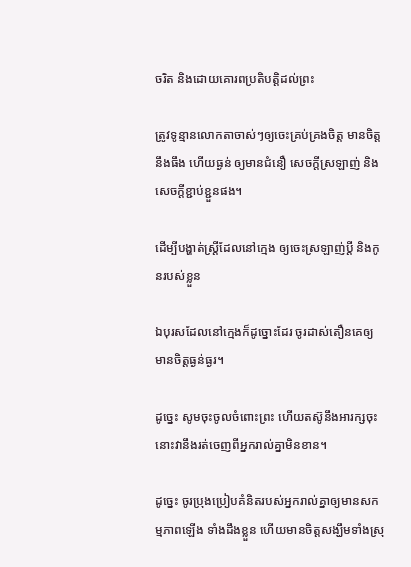ចរិត និងដោយគោរពប្រតិ‌បត្តិដល់ព្រះ

ត្រូវទូន្មានលោកតាចាស់ៗឲ្យចេះគ្រប់គ្រងចិត្ត មានចិត្តនឹងធឹង ហើយធ្ងន់ ឲ្យមានជំនឿ សេចក្ដីស្រឡាញ់ និងសេចក្ដីខ្ជាប់ខ្ជួនផង។

ដើម្បីបង្ហាត់ស្ត្រីដែលនៅក្មេង ឲ្យចេះស្រឡាញ់ប្តី និងកូនរបស់ខ្លួន

ឯបុរសដែលនៅក្មេងក៏ដូច្នោះដែរ ចូរដាស់តឿនគេឲ្យមានចិត្តធ្ងន់‌ធ្ងរ។

ដូច្នេះ សូមចុះចូលចំពោះព្រះ ហើយតស៊ូនឹងអារក្សចុះ នោះវានឹងរត់ចេញពីអ្នករាល់គ្នាមិនខាន។

ដូច្នេះ ចូរប្រុងប្រៀបគំនិតរបស់អ្នករាល់គ្នាឲ្យមានសកម្ម‌ភាពឡើង ទាំងដឹងខ្លួន ហើយមានចិត្តសង្ឃឹមទាំងស្រុ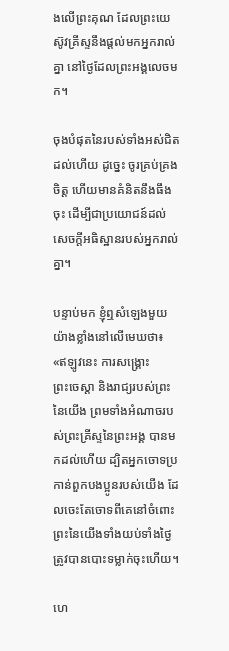ងលើព្រះ‌គុណ ដែលព្រះ‌យេស៊ូវ‌គ្រីស្ទនឹងផ្តល់មកអ្នករាល់គ្នា នៅថ្ងៃដែលព្រះ‌អង្គលេចមក។

ចុងបំផុតនៃរបស់ទាំងអស់ជិតដល់ហើយ ដូច្នេះ ចូរគ្រប់គ្រងចិត្ត ហើយមានគំនិតនឹងធឹងចុះ ដើម្បីជាប្រយោជន៍ដល់សេចក្តីអធិស្ឋានរបស់អ្នករាល់គ្នា។

បន្ទាប់មក ខ្ញុំឮសំឡេងមួយយ៉ាងខ្លាំងនៅលើមេឃថា៖ «ឥឡូវនេះ ការសង្គ្រោះ ព្រះ‌ចេស្តា និងរាជ្យរបស់ព្រះនៃយើង ព្រមទាំងអំណាចរបស់ព្រះ‌គ្រីស្ទនៃព្រះ‌អង្គ បានមកដល់ហើយ ដ្បិតអ្នកចោទប្រកាន់ពួកបង‌ប្អូនរបស់យើង ដែលចេះតែចោទពីគេនៅចំពោះព្រះនៃយើងទាំងយប់ទាំងថ្ងៃ ត្រូវបានបោះទម្លាក់ចុះហើយ។

ហេ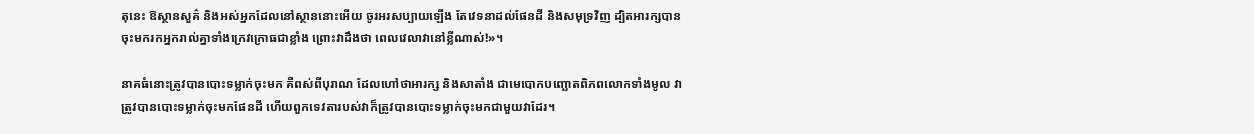តុនេះ ឱស្ថាន‌សួគ៌ និងអស់អ្នកដែលនៅស្ថាននោះអើយ ចូរអរសប្បាយឡើង តែវេទនាដល់ផែនដី និងសមុទ្រវិញ ដ្បិតអារក្សបានចុះមករកអ្នករាល់គ្នាទាំងក្រេវក្រោធជាខ្លាំង ព្រោះវាដឹងថា ពេលវេលាវានៅខ្លីណាស់!»។

នាគធំនោះត្រូវបានបោះទម្លាក់ចុះមក គឺពស់ពីបុរាណ ដែលហៅថាអារក្ស និងសាតាំង ជាមេបោកបញ្ឆោតពិភពលោកទាំងមូល វាត្រូវបានបោះទម្លាក់ចុះមកផែនដី ហើយពួកទេវតារបស់វាក៏ត្រូវបានបោះទម្លាក់ចុះមកជាមួយវាដែរ។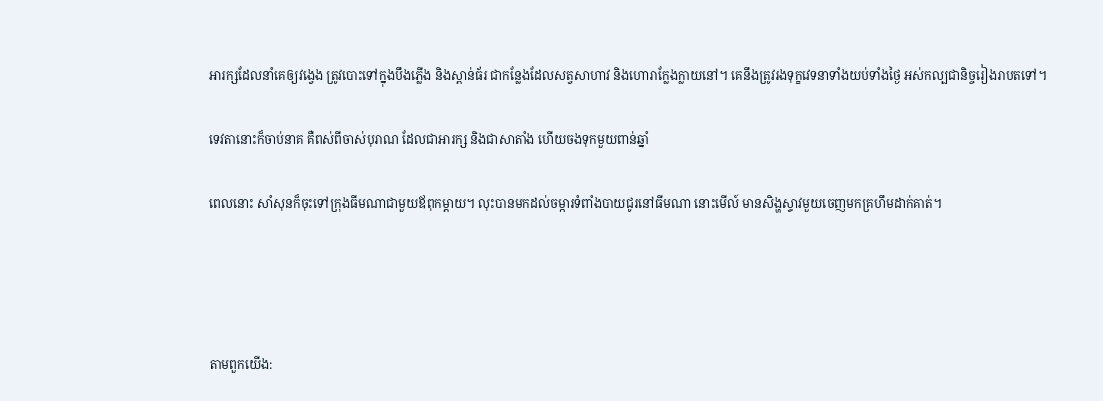អារក្សដែលនាំគេឲ្យវង្វេង ត្រូវបោះទៅក្នុងបឹងភ្លើង និងស្ពាន់‌ធ័រ ជាកន្លែងដែលសត្វសាហាវ និងហោរាក្លែង‌ក្លាយនៅ។ គេនឹងត្រូវរងទុក្ខវេទនាទាំងយប់ទាំងថ្ងៃ អស់កល្បជា‌និច្ចរៀងរាបតទៅ។

ទេវតានោះក៏ចាប់នាគ គឺពស់ពីចាស់បុរាណ ដែលជាអារក្ស និងជាសាតាំង ហើយចងទុកមួយពាន់ឆ្នាំ

ពេលនោះ សាំសុនក៏ចុះទៅក្រុងធីម‌ណាជាមួយឪពុកម្តាយ។ លុះបានមកដល់ចម្ការទំពាំង‌បាយ‌ជូរនៅធីម‌ណា នោះមើល៍ មានសិង្ហស្ទាវមួយចេញមកគ្រហឹមដាក់គាត់។




តាមពួកយើង: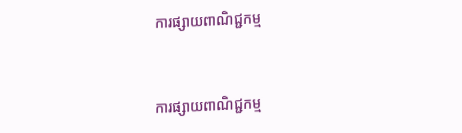ការផ្សាយពាណិជ្ជកម្ម


ការផ្សាយពាណិជ្ជកម្ម